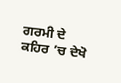ਗਰਮੀ ਦੇ ਕਹਿਰ ’ਚ ਦੇਖੋ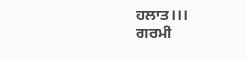ਹਲਾਤ।।।
ਗਰਮੀ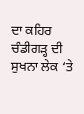ਦਾ ਕਹਿਰ ਚੰਡੀਗੜ੍ਹ ਦੀ ਸੁਖਨਾ ਲੇਕ ‘ਤੇ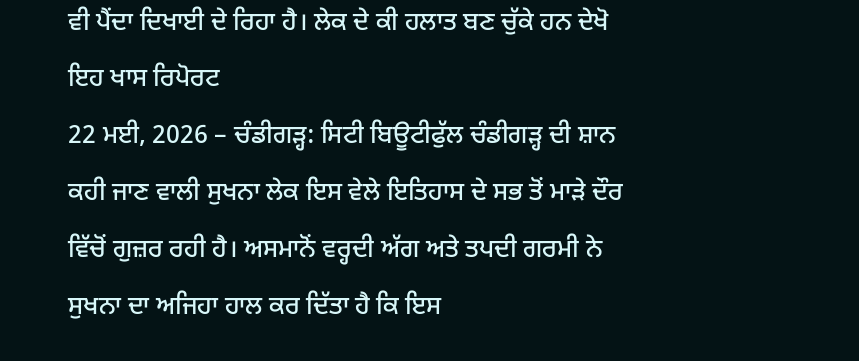ਵੀ ਪੈਂਦਾ ਦਿਖਾਈ ਦੇ ਰਿਹਾ ਹੈ। ਲੇਕ ਦੇ ਕੀ ਹਲਾਤ ਬਣ ਚੁੱਕੇ ਹਨ ਦੇਖੋ ਇਹ ਖਾਸ ਰਿਪੋਰਟ
22 ਮਈ, 2026 – ਚੰਡੀਗੜ੍ਹ: ਸਿਟੀ ਬਿਊਟੀਫੁੱਲ ਚੰਡੀਗੜ੍ਹ ਦੀ ਸ਼ਾਨ ਕਹੀ ਜਾਣ ਵਾਲੀ ਸੁਖਨਾ ਲੇਕ ਇਸ ਵੇਲੇ ਇਤਿਹਾਸ ਦੇ ਸਭ ਤੋਂ ਮਾੜੇ ਦੌਰ ਵਿੱਚੋਂ ਗੁਜ਼ਰ ਰਹੀ ਹੈ। ਅਸਮਾਨੋਂ ਵਰ੍ਹਦੀ ਅੱਗ ਅਤੇ ਤਪਦੀ ਗਰਮੀ ਨੇ ਸੁਖਨਾ ਦਾ ਅਜਿਹਾ ਹਾਲ ਕਰ ਦਿੱਤਾ ਹੈ ਕਿ ਇਸ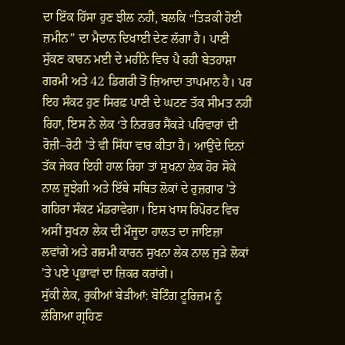ਦਾ ਇੱਕ ਹਿੱਸਾ ਹੁਣ ਝੀਲ ਨਹੀਂ, ਬਲਕਿ “ਤਿੜਕੀ ਹੋਈ ਜ਼ਮੀਨ” ਦਾ ਮੈਦਾਨ ਦਿਖਾਈ ਦੇਣ ਲੱਗਾ ਹੈ। ਪਾਣੀ ਸੁੱਕਣ ਕਾਰਨ ਮਈ ਦੇ ਮਹੀਨੇ ਵਿਚ ਪੈ ਰਹੀ ਬੇਤਹਾਸ਼ਾ ਗਰਮੀ ਅਤੇ 42 ਡਿਗਰੀ ਤੋਂ ਜ਼ਿਆਦਾ ਤਾਪਮਾਨ ਹੈ। ਪਰ ਇਹ ਸੰਕਟ ਹੁਣ ਸਿਰਫ਼ ਪਾਣੀ ਦੇ ਘਟਣ ਤੱਕ ਸੀਮਤ ਨਹੀਂ ਰਿਹਾ, ਇਸ ਨੇ ਲੇਕ ‘ਤੇ ਨਿਰਭਰ ਸੈਂਕੜੇ ਪਰਿਵਾਰਾਂ ਦੀ ਰੋਜ਼ੀ–ਰੋਟੀ ’ਤੇ ਵੀ ਸਿੱਧਾ ਵਾਰ ਕੀਤਾ ਹੈ। ਆਉਂਦੇ ਦਿਨਾਂ ਤੱਕ ਜੇਕਰ ਇਹੀ ਹਾਲ ਰਿਹਾ ਤਾਂ ਸੁਖਨਾ ਲੇਕ ਹੋਰ ਸੋਕੇ ਨਾਲ ਜੂਝੇਗੀ ਅਤੇ ਇੱਥੇ ਸਥਿਤ ਲੋਕਾਂ ਦੇ ਰੁਜ਼ਗਾਰ ’ਤੇ ਗਹਿਰਾ ਸੰਕਟ ਮੰਡਰਾਵੇਗਾ। ਇਸ ਖਾਸ ਰਿਪੋਰਟ ਵਿਚ ਅਸੀਂ ਸੁਖਨਾ ਲੇਕ ਦੀ ਮੌਜੂਦਾ ਹਾਲਤ ਦਾ ਜਾਇਜ਼ਾ ਲਵਾਂਗੇ ਅਤੇ ਗਰਮੀ ਕਾਰਨ ਸੁਖਨਾ ਲੇਕ ਨਾਲ ਜੁੜੇ ਲੋਕਾਂ ’ਤੇ ਪਏ ਪ੍ਰਭਾਵਾਂ ਦਾ ਜ਼ਿਕਰ ਕਰਾਂਗੇ।
ਸੁੱਕੀ ਲੇਕ, ਰੁਕੀਆਂ ਬੇੜੀਆਂ: ਬੋਟਿੰਗ ਟੂਰਿਜ਼ਮ ਨੂੰ ਲੱਗਿਆ ਗ੍ਰਹਿਣ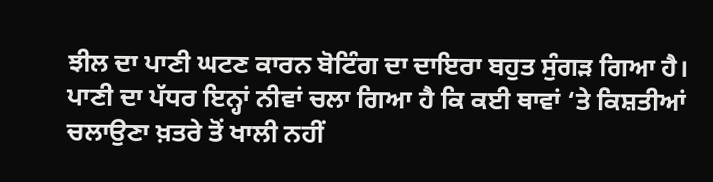ਝੀਲ ਦਾ ਪਾਣੀ ਘਟਣ ਕਾਰਨ ਬੋਟਿੰਗ ਦਾ ਦਾਇਰਾ ਬਹੁਤ ਸੁੰਗੜ ਗਿਆ ਹੈ। ਪਾਣੀ ਦਾ ਪੱਧਰ ਇਨ੍ਹਾਂ ਨੀਵਾਂ ਚਲਾ ਗਿਆ ਹੈ ਕਿ ਕਈ ਥਾਵਾਂ ‘ਤੇ ਕਿਸ਼ਤੀਆਂ ਚਲਾਉਣਾ ਖ਼ਤਰੇ ਤੋਂ ਖਾਲੀ ਨਹੀਂ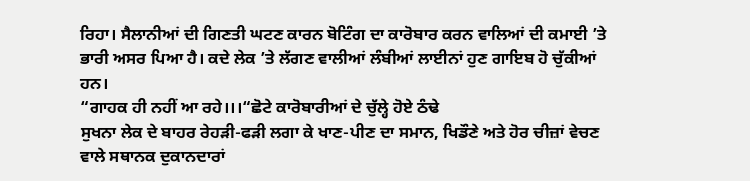ਰਿਹਾ। ਸੈਲਾਨੀਆਂ ਦੀ ਗਿਣਤੀ ਘਟਣ ਕਾਰਨ ਬੋਟਿੰਗ ਦਾ ਕਾਰੋਬਾਰ ਕਰਨ ਵਾਲਿਆਂ ਦੀ ਕਮਾਈ ’ਤੇ ਭਾਰੀ ਅਸਰ ਪਿਆ ਹੈ। ਕਦੇ ਲੇਕ ’ਤੇ ਲੱਗਣ ਵਾਲੀਆਂ ਲੰਬੀਆਂ ਲਾਈਨਾਂ ਹੁਣ ਗਾਇਬ ਹੋ ਚੁੱਕੀਆਂ ਹਨ।
“ਗਾਹਕ ਹੀ ਨਹੀਂ ਆ ਰਹੇ।।।“ਛੋਟੇ ਕਾਰੋਬਾਰੀਆਂ ਦੇ ਚੁੱਲ੍ਹੇ ਹੋਏ ਠੰਢੇ
ਸੁਖਨਾ ਲੇਕ ਦੇ ਬਾਹਰ ਰੇਹੜੀ-ਫੜੀ ਲਗਾ ਕੇ ਖਾਣ-ਪੀਣ ਦਾ ਸਮਾਨ, ਖਿਡੌਣੇ ਅਤੇ ਹੋਰ ਚੀਜ਼ਾਂ ਵੇਚਣ ਵਾਲੇ ਸਥਾਨਕ ਦੁਕਾਨਦਾਰਾਂ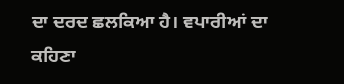ਦਾ ਦਰਦ ਛਲਕਿਆ ਹੈ। ਵਪਾਰੀਆਂ ਦਾ ਕਹਿਣਾ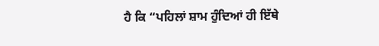ਹੈ ਕਿ “ਪਹਿਲਾਂ ਸ਼ਾਮ ਹੁੰਦਿਆਂ ਹੀ ਇੱਥੇ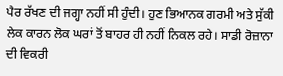ਪੈਰ ਰੱਖਣ ਦੀ ਜਗ੍ਹਾ ਨਹੀਂ ਸੀ ਹੁੰਦੀ। ਹੁਣ ਭਿਆਨਕ ਗਰਮੀ ਅਤੇ ਸੁੱਕੀ ਲੇਕ ਕਾਰਨ ਲੋਕ ਘਰਾਂ ਤੋਂ ਬਾਹਰ ਹੀ ਨਹੀਂ ਨਿਕਲ ਰਹੇ। ਸਾਡੀ ਰੋਜ਼ਾਨਾ ਦੀ ਵਿਕਰੀ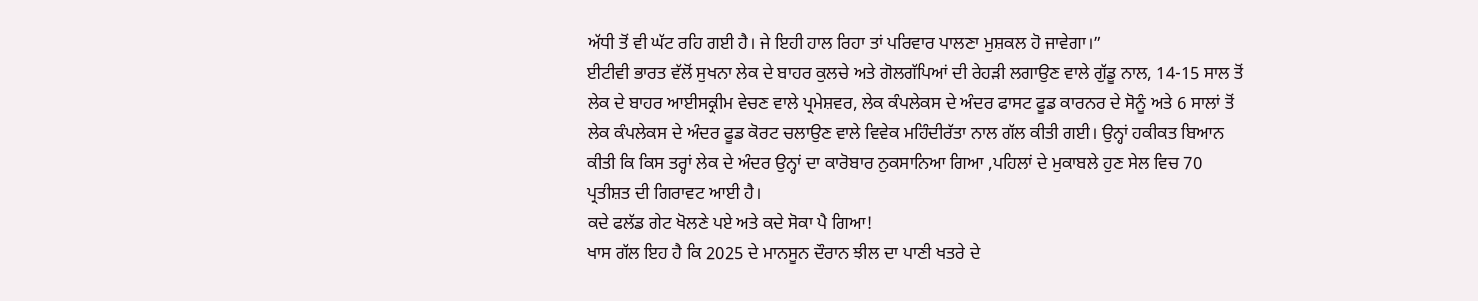ਅੱਧੀ ਤੋਂ ਵੀ ਘੱਟ ਰਹਿ ਗਈ ਹੈ। ਜੇ ਇਹੀ ਹਾਲ ਰਿਹਾ ਤਾਂ ਪਰਿਵਾਰ ਪਾਲਣਾ ਮੁਸ਼ਕਲ ਹੋ ਜਾਵੇਗਾ।”
ਈਟੀਵੀ ਭਾਰਤ ਵੱਲੋਂ ਸੁਖਨਾ ਲੇਕ ਦੇ ਬਾਹਰ ਕੁਲਚੇ ਅਤੇ ਗੋਲਗੱਪਿਆਂ ਦੀ ਰੇਹੜੀ ਲਗਾਉਣ ਵਾਲੇ ਗੁੱਡੂ ਨਾਲ, 14-15 ਸਾਲ ਤੋਂ ਲੇਕ ਦੇ ਬਾਹਰ ਆਈਸਕ੍ਰੀਮ ਵੇਚਣ ਵਾਲੇ ਪ੍ਰਮੇਸ਼ਵਰ, ਲੇਕ ਕੰਪਲੇਕਸ ਦੇ ਅੰਦਰ ਫਾਸਟ ਫੂਡ ਕਾਰਨਰ ਦੇ ਸੋਨੂੰ ਅਤੇ 6 ਸਾਲਾਂ ਤੋਂ ਲੇਕ ਕੰਪਲੇਕਸ ਦੇ ਅੰਦਰ ਫੂਡ ਕੋਰਟ ਚਲਾਉਣ ਵਾਲੇ ਵਿਵੇਕ ਮਹਿੰਦੀਰੱਤਾ ਨਾਲ ਗੱਲ ਕੀਤੀ ਗਈ। ਉਨ੍ਹਾਂ ਹਕੀਕਤ ਬਿਆਨ ਕੀਤੀ ਕਿ ਕਿਸ ਤਰ੍ਹਾਂ ਲੇਕ ਦੇ ਅੰਦਰ ਉਨ੍ਹਾਂ ਦਾ ਕਾਰੋਬਾਰ ਨੁਕਸਾਨਿਆ ਗਿਆ ,ਪਹਿਲਾਂ ਦੇ ਮੁਕਾਬਲੇ ਹੁਣ ਸੇਲ ਵਿਚ 70 ਪ੍ਰਤੀਸ਼ਤ ਦੀ ਗਿਰਾਵਟ ਆਈ ਹੈ।
ਕਦੇ ਫਲੱਡ ਗੇਟ ਖੋਲਣੇ ਪਏ ਅਤੇ ਕਦੇ ਸੋਕਾ ਪੈ ਗਿਆ!
ਖਾਸ ਗੱਲ ਇਹ ਹੈ ਕਿ 2025 ਦੇ ਮਾਨਸੂਨ ਦੌਰਾਨ ਝੀਲ ਦਾ ਪਾਣੀ ਖਤਰੇ ਦੇ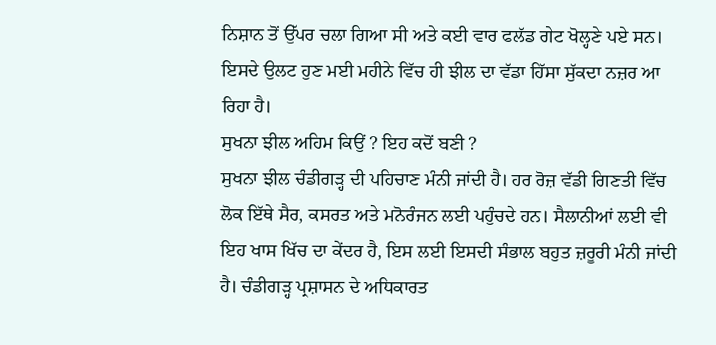ਨਿਸ਼ਾਨ ਤੋਂ ਉੱਪਰ ਚਲਾ ਗਿਆ ਸੀ ਅਤੇ ਕਈ ਵਾਰ ਫਲੱਡ ਗੇਟ ਖੋਲ੍ਹਣੇ ਪਏ ਸਨ। ਇਸਦੇ ਉਲਟ ਹੁਣ ਮਈ ਮਹੀਨੇ ਵਿੱਚ ਹੀ ਝੀਲ ਦਾ ਵੱਡਾ ਹਿੱਸਾ ਸੁੱਕਦਾ ਨਜ਼ਰ ਆ ਰਿਹਾ ਹੈ।
ਸੁਖਨਾ ਝੀਲ ਅਹਿਮ ਕਿਉਂ ? ਇਹ ਕਦੋਂ ਬਣੀ ?
ਸੁਖਨਾ ਝੀਲ ਚੰਡੀਗੜ੍ਹ ਦੀ ਪਹਿਚਾਣ ਮੰਨੀ ਜਾਂਦੀ ਹੈ। ਹਰ ਰੋਜ਼ ਵੱਡੀ ਗਿਣਤੀ ਵਿੱਚ ਲੋਕ ਇੱਥੇ ਸੈਰ, ਕਸਰਤ ਅਤੇ ਮਨੋਰੰਜਨ ਲਈ ਪਹੁੰਚਦੇ ਹਨ। ਸੈਲਾਨੀਆਂ ਲਈ ਵੀ ਇਹ ਖਾਸ ਖਿੱਚ ਦਾ ਕੇਂਦਰ ਹੈ, ਇਸ ਲਈ ਇਸਦੀ ਸੰਭਾਲ ਬਹੁਤ ਜ਼ਰੂਰੀ ਮੰਨੀ ਜਾਂਦੀ ਹੈ। ਚੰਡੀਗੜ੍ਹ ਪ੍ਰਸ਼ਾਸਨ ਦੇ ਅਧਿਕਾਰਤ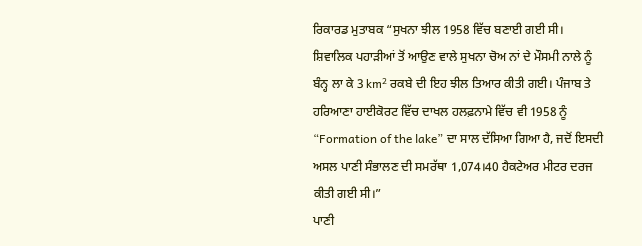ਰਿਕਾਰਡ ਮੁਤਾਬਕ “ਸੁਖਨਾ ਝੀਲ 1958 ਵਿੱਚ ਬਣਾਈ ਗਈ ਸੀ। ਸ਼ਿਵਾਲਿਕ ਪਹਾੜੀਆਂ ਤੋਂ ਆਉਣ ਵਾਲੇ ਸੁਖਨਾ ਚੋਅ ਨਾਂ ਦੇ ਮੌਸਮੀ ਨਾਲੇ ਨੂੰ ਬੰਨ੍ਹ ਲਾ ਕੇ 3 km² ਰਕਬੇ ਦੀ ਇਹ ਝੀਲ ਤਿਆਰ ਕੀਤੀ ਗਈ। ਪੰਜਾਬ ਤੇ ਹਰਿਆਣਾ ਹਾਈਕੋਰਟ ਵਿੱਚ ਦਾਖਲ ਹਲਫ਼ਨਾਮੇ ਵਿੱਚ ਵੀ 1958 ਨੂੰ “Formation of the lake” ਦਾ ਸਾਲ ਦੱਸਿਆ ਗਿਆ ਹੈ, ਜਦੋਂ ਇਸਦੀ ਅਸਲ ਪਾਣੀ ਸੰਭਾਲਣ ਦੀ ਸਮਰੱਥਾ 1,074।40 ਹੈਕਟੇਅਰ ਮੀਟਰ ਦਰਜ ਕੀਤੀ ਗਈ ਸੀ।”
ਪਾਣੀ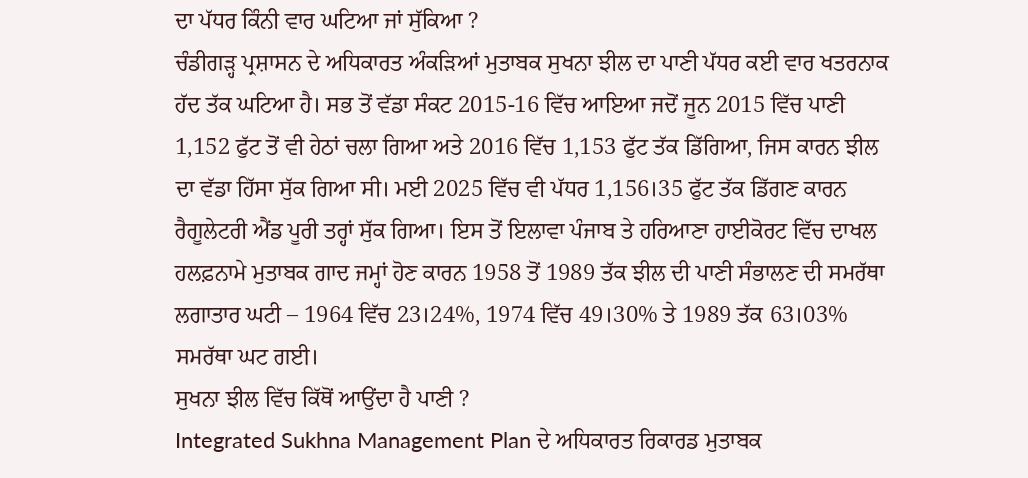ਦਾ ਪੱਧਰ ਕਿੰਨੀ ਵਾਰ ਘਟਿਆ ਜਾਂ ਸੁੱਕਿਆ ?
ਚੰਡੀਗੜ੍ਹ ਪ੍ਰਸ਼ਾਸਨ ਦੇ ਅਧਿਕਾਰਤ ਅੰਕੜਿਆਂ ਮੁਤਾਬਕ ਸੁਖਨਾ ਝੀਲ ਦਾ ਪਾਣੀ ਪੱਧਰ ਕਈ ਵਾਰ ਖਤਰਨਾਕ ਹੱਦ ਤੱਕ ਘਟਿਆ ਹੈ। ਸਭ ਤੋਂ ਵੱਡਾ ਸੰਕਟ 2015-16 ਵਿੱਚ ਆਇਆ ਜਦੋਂ ਜੂਨ 2015 ਵਿੱਚ ਪਾਣੀ 1,152 ਫੁੱਟ ਤੋਂ ਵੀ ਹੇਠਾਂ ਚਲਾ ਗਿਆ ਅਤੇ 2016 ਵਿੱਚ 1,153 ਫੁੱਟ ਤੱਕ ਡਿੱਗਿਆ, ਜਿਸ ਕਾਰਨ ਝੀਲ ਦਾ ਵੱਡਾ ਹਿੱਸਾ ਸੁੱਕ ਗਿਆ ਸੀ। ਮਈ 2025 ਵਿੱਚ ਵੀ ਪੱਧਰ 1,156।35 ਫੁੱਟ ਤੱਕ ਡਿੱਗਣ ਕਾਰਨ ਰੈਗੂਲੇਟਰੀ ਐਂਡ ਪੂਰੀ ਤਰ੍ਹਾਂ ਸੁੱਕ ਗਿਆ। ਇਸ ਤੋਂ ਇਲਾਵਾ ਪੰਜਾਬ ਤੇ ਹਰਿਆਣਾ ਹਾਈਕੋਰਟ ਵਿੱਚ ਦਾਖਲ ਹਲਫ਼ਨਾਮੇ ਮੁਤਾਬਕ ਗਾਦ ਜਮ੍ਹਾਂ ਹੋਣ ਕਾਰਨ 1958 ਤੋਂ 1989 ਤੱਕ ਝੀਲ ਦੀ ਪਾਣੀ ਸੰਭਾਲਣ ਦੀ ਸਮਰੱਥਾ ਲਗਾਤਾਰ ਘਟੀ – 1964 ਵਿੱਚ 23।24%, 1974 ਵਿੱਚ 49।30% ਤੇ 1989 ਤੱਕ 63।03% ਸਮਰੱਥਾ ਘਟ ਗਈ।
ਸੁਖਨਾ ਝੀਲ ਵਿੱਚ ਕਿੱਥੋਂ ਆਉਂਦਾ ਹੈ ਪਾਣੀ ?
Integrated Sukhna Management Plan ਦੇ ਅਧਿਕਾਰਤ ਰਿਕਾਰਡ ਮੁਤਾਬਕ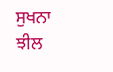ਸੁਖਨਾ ਝੀਲ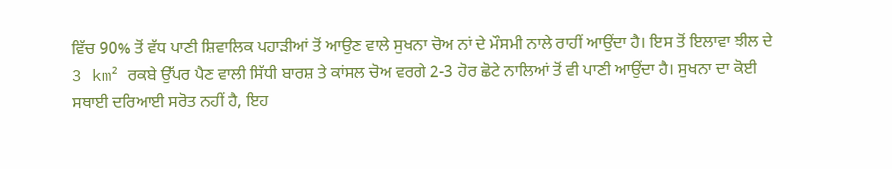ਵਿੱਚ 90% ਤੋਂ ਵੱਧ ਪਾਣੀ ਸ਼ਿਵਾਲਿਕ ਪਹਾੜੀਆਂ ਤੋਂ ਆਉਣ ਵਾਲੇ ਸੁਖਨਾ ਚੋਅ ਨਾਂ ਦੇ ਮੌਸਮੀ ਨਾਲੇ ਰਾਹੀਂ ਆਉਂਦਾ ਹੈ। ਇਸ ਤੋਂ ਇਲਾਵਾ ਝੀਲ ਦੇ 3 km² ਰਕਬੇ ਉੱਪਰ ਪੈਣ ਵਾਲੀ ਸਿੱਧੀ ਬਾਰਸ਼ ਤੇ ਕਾਂਸਲ ਚੋਅ ਵਰਗੇ 2-3 ਹੋਰ ਛੋਟੇ ਨਾਲਿਆਂ ਤੋਂ ਵੀ ਪਾਣੀ ਆਉਂਦਾ ਹੈ। ਸੁਖਨਾ ਦਾ ਕੋਈ ਸਥਾਈ ਦਰਿਆਈ ਸਰੋਤ ਨਹੀਂ ਹੈ, ਇਹ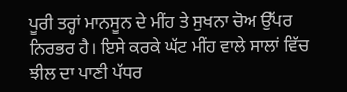ਪੂਰੀ ਤਰ੍ਹਾਂ ਮਾਨਸੂਨ ਦੇ ਮੀਂਹ ਤੇ ਸੁਖਨਾ ਚੋਅ ਉੱਪਰ ਨਿਰਭਰ ਹੈ। ਇਸੇ ਕਰਕੇ ਘੱਟ ਮੀਂਹ ਵਾਲੇ ਸਾਲਾਂ ਵਿੱਚ ਝੀਲ ਦਾ ਪਾਣੀ ਪੱਧਰ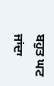ਬਹੁਤ ਘਟ ਜਾਂਦਾ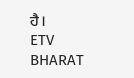ਹੈ।
ETV BHARAT